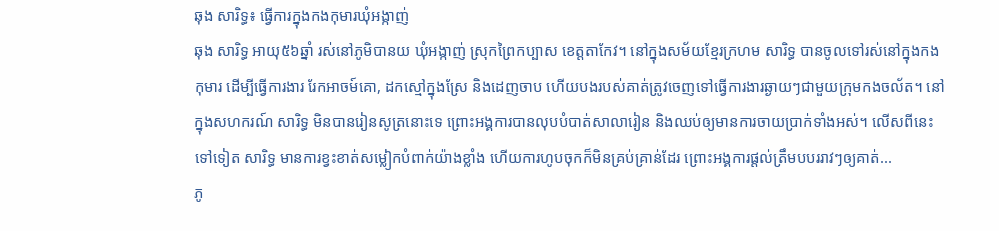ឆុង សារិទ្ធ៖ ធ្វើការក្នុងកងកុមារឃុំអង្កាញ់
ឆុង សារិទ្ធ អាយុ៥៦ឆ្នាំ រស់នៅភូមិបានយ ឃុំអង្កាញ់ ស្រុកព្រៃកប្បាស ខេត្តតាកែវ។ នៅក្នុងសម័យខ្មែរក្រហម សារិទ្ធ បានចូលទៅរស់នៅក្នុងកងកុមារ ដើម្បីធ្វើការងារ រែកអាចម៍គោ, ដកស្មៅក្នុងស្រែ និងដេញចាប ហើយបងរបស់គាត់ត្រូវចេញទៅធ្វើការងារឆ្ងាយៗជាមួយក្រុមកងចល័ត។ នៅក្នុងសហករណ៍ សារិទ្ធ មិនបានរៀនសូត្រនោះទេ ព្រោះអង្គការបានលុបបំបាត់សាលារៀន និងឈប់ឲ្យមានការចាយប្រាក់ទាំងអស់។ លើសពីនេះទៅទៀត សារិទ្ធ មានការខ្វះខាត់សម្លៀកបំពាក់យ៉ាងខ្លាំង ហើយការហូបចុកក៏មិនគ្រប់គ្រាន់ដែរ ព្រោះអង្គការផ្ដល់ត្រឹមបបររាវៗឲ្យគាត់...
ភូ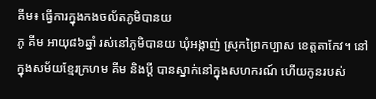គីម៖ ធ្វើការក្នុងកងចល័តភូមិបានយ
ភូ គីម អាយុ៨៦ឆ្នាំ រស់នៅភូមិបានយ ឃុំអង្កាញ់ ស្រុកព្រៃកប្បាស ខេត្តតាកែវ។ នៅក្នុងសម័យខ្មែរក្រហម គីម និងប្ដី បានស្នាក់នៅក្នុងសហករណ៍ ហើយកូនរបស់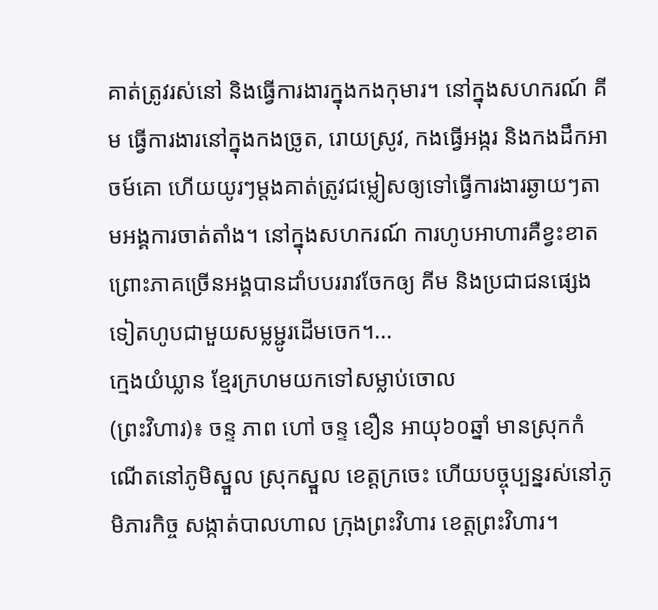គាត់ត្រូវរស់នៅ និងធ្វើការងារក្នុងកងកុមារ។ នៅក្នុងសហករណ៍ គីម ធ្វើការងារនៅក្នុងកងច្រូត, រោយស្រូវ, កងធ្វើអង្ករ និងកងដឹកអាចម៍គោ ហើយយូរៗម្ដងគាត់ត្រូវជម្លៀសឲ្យទៅធ្វើការងារឆ្ងាយៗតាមអង្គការចាត់តាំង។ នៅក្នុងសហករណ៍ ការហូបអាហារគឺខ្វះខាត ព្រោះភាគច្រើនអង្គបានដាំបបររាវចែកឲ្យ គីម និងប្រជាជនផ្សេងទៀតហូបជាមួយសម្លម្ជូរដើមចេក។...
ក្មេងយំឃ្លាន ខ្មែរក្រហមយកទៅសម្លាប់ចោល
(ព្រះវិហារ)៖ ចន្ទ ភាព ហៅ ចន្ទ ខឿន អាយុ៦០ឆ្នាំ មានស្រុកកំណើតនៅភូមិស្នួល ស្រុកស្នួល ខេត្តក្រចេះ ហើយបច្ចុប្បន្នរស់នៅភូមិភារកិច្ច សង្កាត់បាលហាល ក្រុងព្រះវិហារ ខេត្តព្រះវិហារ។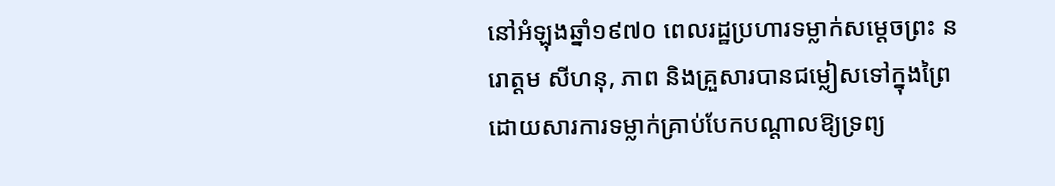នៅអំឡុងឆ្នាំ១៩៧០ ពេលរដ្ឋប្រហារទម្លាក់សម្ដេចព្រះ នរោត្ដម សីហនុ, ភាព និងគ្រួសារបានជម្លៀសទៅក្នុងព្រៃ ដោយសារការទម្លាក់គ្រាប់បែកបណ្តាលឱ្យទ្រព្យ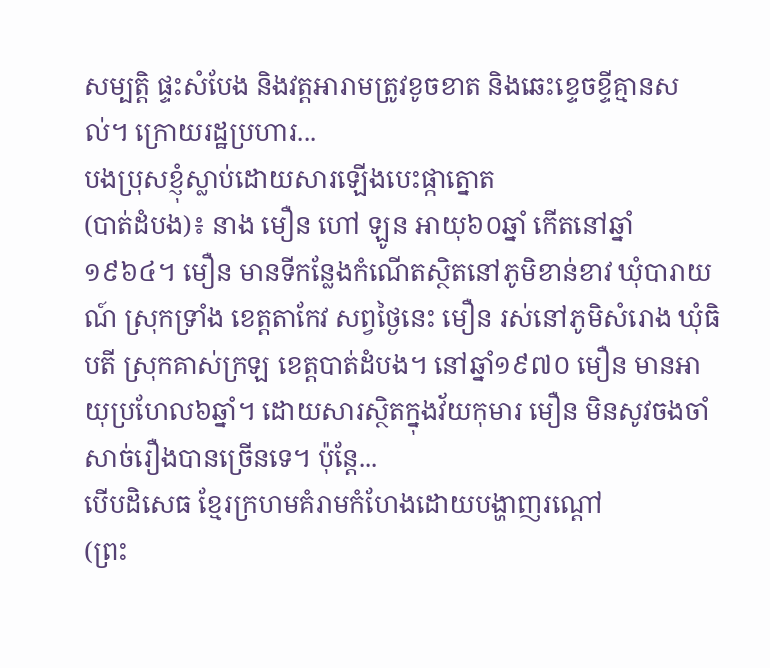សម្បត្តិ ផ្ទះសំបែង និងវត្តអារាមត្រូវខូចខាត និងឆេះខ្ទេចខ្ទីគ្មានសល់។ ក្រោយរដ្ឋប្រហារ...
បងប្រុសខ្ញុំស្លាប់ដោយសារឡើងបេះផ្កាត្នោត
(បាត់ដំបង)៖ នាង មឿន ហៅ ឡូន អាយុ៦០ឆ្នាំ កើតនៅឆ្នាំ១៩៦៤។ មឿន មានទីកន្លែងកំណើតស្ថិតនៅភូមិខាន់ខាវ ឃុំបារាយណ៍ ស្រុកទ្រាំង ខេត្តតាកែវ សព្វថ្ងៃនេះ មឿន រស់នៅភូមិសំរោង ឃុំធិបតី ស្រុកគាស់ក្រឡ ខេត្តបាត់ដំបង។ នៅឆ្នាំ១៩៧០ មឿន មានអាយុប្រហែល៦ឆ្នាំ។ ដោយសារស្ថិតក្នុងវ័យកុមារ មឿន មិនសូវចងចាំសាច់រឿងបានច្រើនទេ។ ប៉ុន្តែ...
បើបដិសេធ ខ្មែរក្រហមគំរាមកំហែងដោយបង្ហាញរណ្តៅ
(ព្រះ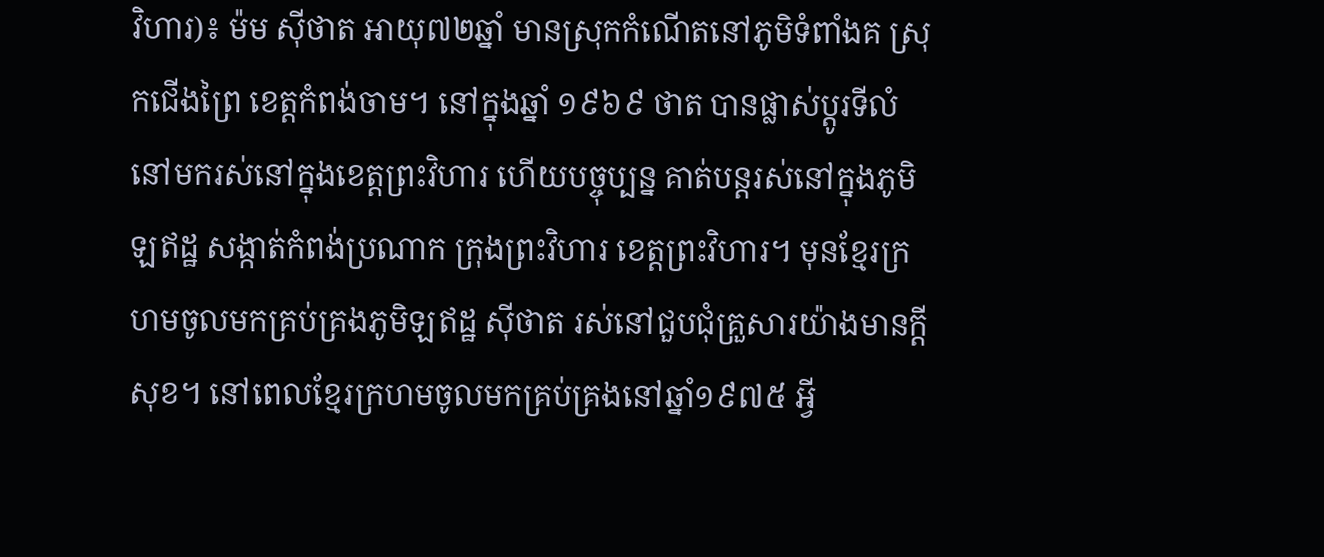វិហារ)៖ ម៉ម ស៊ីថាត អាយុ៧២ឆ្នាំ មានស្រុកកំណើតនៅភូមិទំពាំងគ ស្រុកជើងព្រៃ ខេត្តកំពង់ចាម។ នៅក្នុងឆ្នាំ ១៩៦៩ ថាត បានផ្លាស់ប្តូរទីលំនៅមករស់នៅក្នុងខេត្តព្រះវិហារ ហើយបច្ចុប្បន្ន គាត់បន្តរស់នៅក្នុងភូមិឡឥដ្ឋ សង្កាត់កំពង់ប្រណាក ក្រុងព្រះវិហារ ខេត្តព្រះវិហារ។ មុនខ្មែរក្រហមចូលមកគ្រប់គ្រងភូមិឡឥដ្ឋ ស៊ីថាត រស់នៅជួបជុំគ្រួសារយ៉ាងមានក្តីសុខ។ នៅពេលខ្មែរក្រហមចូលមកគ្រប់គ្រងនៅឆ្នាំ១៩៧៥ អ្វី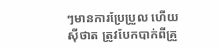ៗមានការប្រែប្រួល ហើយ ស៊ីថាត ត្រូវបែកបាក់ពីគ្រួ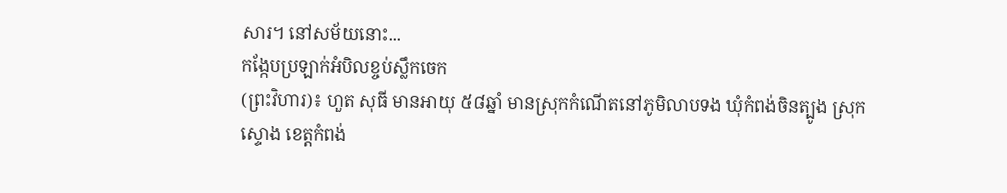សារ។ នៅសម័យនោះ...
កង្កែបប្រឡាក់អំបិលខ្ចប់ស្លឹកចេក
(ព្រះវិហារ)៖ ហួត សុធី មានអាយុ ៥៨ឆ្នាំ មានស្រុកកំណើតនៅភូមិលាបទង ឃុំកំពង់ចិនត្បូង ស្រុកស្ទោង ខេត្តកំពង់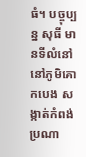ធំ។ បច្ចុប្បន្ន សុធី មានទីលំនៅនៅភូមិគោកបេង សង្កាត់កំពង់ប្រណា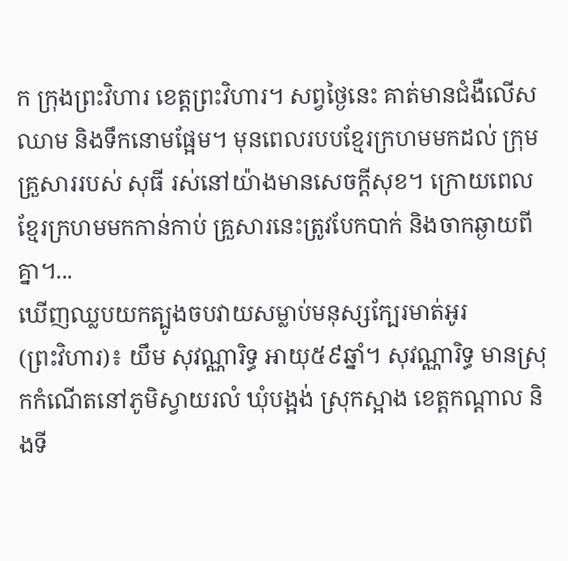ក ក្រុងព្រះវិហារ ខេត្តព្រះវិហារ។ សព្វថ្ងៃនេះ គាត់មានជំងឺលើសឈាម និងទឹកនោមផ្អែម។ មុនពេលរបបខ្មែរក្រហមមកដល់ ក្រុមគ្រួសាររបស់ សុធី រស់នៅយ៉ាងមានសេចក្តីសុខ។ ក្រោយពេលខ្មែរក្រហមមកកាន់កាប់ គ្រួសារនេះត្រូវបែកបាក់ និងចាកឆ្ងាយពីគ្នា។...
ឃើញឈ្លបយកត្បូងចបវាយសម្លាប់មនុស្សក្បែរមាត់អូរ
(ព្រះវិហារ)៖ យឹម សុវណ្ណារិទ្ធ អាយុ៥៩ឆ្នាំ។ សុវណ្ណារិទ្ធ មានស្រុកកំណើតនៅភូមិស្វាយរលំ ឃុំបង្អង់ ស្រុកស្អាង ខេត្តកណ្តាល និងទី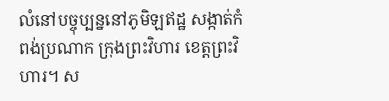លំនៅបច្ចុប្បន្ននៅភូមិឡឥដ្ឋ សង្កាត់កំពង់ប្រណាក ក្រុងព្រះវិហារ ខេត្តព្រះវិហារ។ ស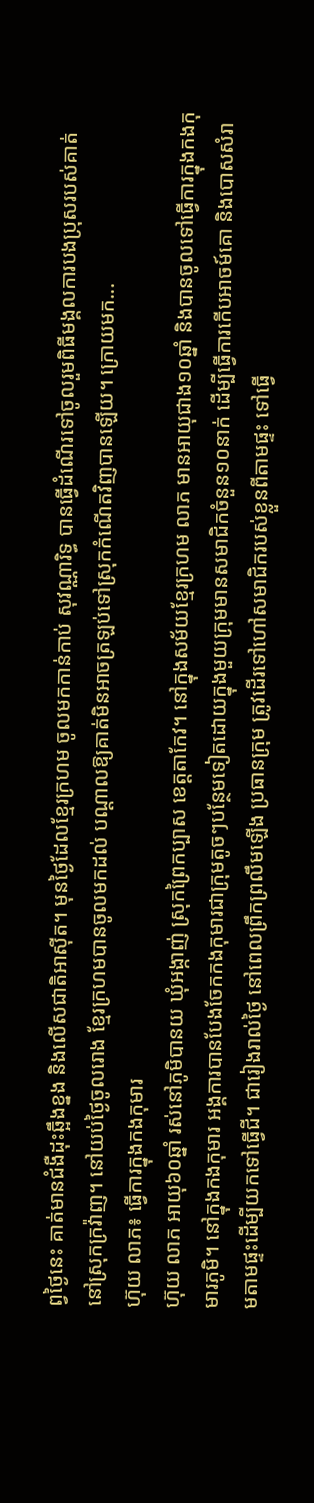ព្វថ្ងៃនេះ គាត់មានជំងឺដុះឆ្អឹងខ្នង និងលើសជាតិអាស៊ីត។ មុនថ្ងៃដែលខ្មែរក្រហម ចូលមកកាន់កាប់ សុវណ្ណារិទ្ធ បានធ្វើដំណើរទៅចូលរួមពិធីមង្គលការបងប្រុសរបស់គាត់ នៅស្រុកក្រវ៉ាញ។ នៅយប់ថ្ងៃចូលរោង ខ្មែរក្រហមបានចូលមកដល់ បណ្តាលឱ្យគាត់មិនអាចត្រឡប់ទៅស្រុកកំណើតវិញបានឡើយ។ ក្រោយមក...
ហ៊ុយ លាភ៖ ធ្វើការក្នុងកងកុមារ
ហ៊ុយ លាភ អាយុ៦០ឆ្នាំ រស់នៅភូមិបានយ ឃុំអង្កាញ់ ស្រុកព្រៃកប្បាស ខេត្តតាកែវ។ នៅក្នុងសម័យខ្មែរក្រហម លាភ មានអាយុជាង១០ឆ្នាំ និងបានចូលទៅធ្វើការក្នុងកងកុមារភូមិ។ នៅក្នុងកងកុមារ អង្គការបានបែងចែកកងកុមារជាក្រុមតូចៗបន្ថែមទៀតដោយក្នុងមួយក្រុមមានសមាជិកចំនួន១០នាក់ ដើម្បីធ្វើការកើបអាចម៍គោ និងបោសសំរាមតាមផ្ទះដើម្បីយកទៅធ្វើជី។ ជារៀងរាល់ថ្ងៃ នៅពេលព្រឹកព្រលឹមឡើង ប្រធានក្រុម ត្រូវដើរទៅហៅសមាជិករបស់ខ្លួនពីតាមផ្ទះ ទៅធ្វើ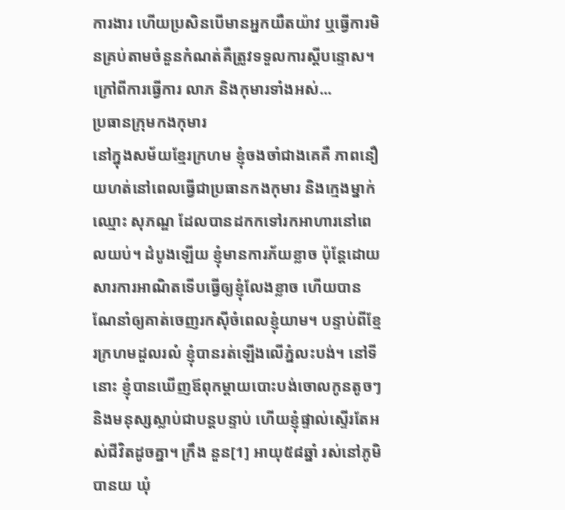ការងារ ហើយប្រសិនបើមានអ្នកយឺតយ៉ាវ ឬធ្វើការមិនគ្រប់តាមចំនួនកំណត់គឺត្រូវទទួលការស្ដីបន្ទោស។ ក្រៅពីការធ្វើការ លាភ និងកុមារទាំងអស់...
ប្រធានក្រុមកងកុមារ
នៅក្នុងសម័យខ្មែរក្រហម ខ្ញុំចងចាំជាងគេគឺ ភាពនឿយហត់នៅពេលធ្វើជាប្រធានកងកុមារ និងក្មេងម្នាក់ឈ្មោះ សុភណ្ឌ ដែលបានដកកទៅរកអាហារនៅពេលយប់។ ដំបូងឡើយ ខ្ញុំមានការភ័យខ្លាច ប៉ុន្តែដោយសារការអាណិតទើបធ្វើឲ្យខ្ញុំលែងខ្លាច ហើយបានណែនាំឲ្យគាត់ចេញរកស៊ីចំពេលខ្ញុំយាម។ បន្ទាប់ពីខ្មែរក្រហមដួលរលំ ខ្ញុំបានរត់ឡើងលើភ្នំលះបង់។ នៅទីនោះ ខ្ញុំបានឃើញឪពុកម្ដាយបោះបង់ចោលកូនតូចៗ និងមនុស្សស្លាប់ជាបន្តបន្ទាប់ ហើយខ្ញុំផ្ទាល់ស្ទើរតែអស់ជីវិតដូចគ្នា។ ក្រឹង នួន[1] អាយុ៥៨ឆ្នាំ រស់នៅភូមិបានយ ឃុំ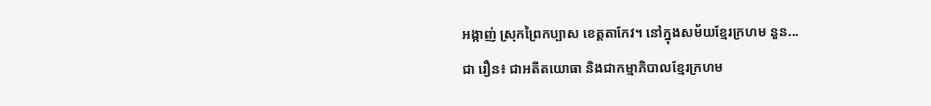អង្កាញ់ ស្រុកព្រៃកប្បាស ខេត្តតាកែវ។ នៅក្នុងសម័យខ្មែរក្រហម នួន...
ជា រឿន៖ ជាអតីតយោធា និងជាកម្មាភិបាលខ្មែរក្រហម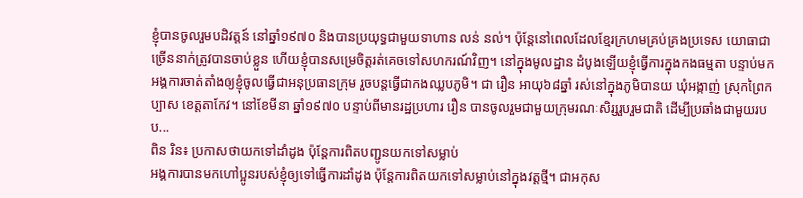ខ្ញុំបានចូលរួមបដិវត្តន៍ នៅឆ្នាំ១៩៧០ និងបានប្រយុទ្ធជាមួយទាហាន លន់ នល់។ ប៉ុន្តែនៅពេលដែលខ្មែរក្រហមគ្រប់គ្រងប្រទេស យោធាជាច្រើននាក់ត្រូវបានចាប់ខ្លួន ហើយខ្ញុំបានសម្រេចិត្តរត់គេចទៅសហករណ៍វិញ។ នៅក្នុងមូលដ្ឋាន ដំបូងឡើយខ្ញុំធ្វើការក្នុងកងធម្មតា បន្ទាប់មកអង្គការចាត់តាំងឲ្យខ្ញុំចូលធ្វើជាអនុប្រធានក្រុម រួចបន្តធ្វើជាកងឈ្លបភូមិ។ ជា រឿន អាយុ៦៨ឆ្នាំ រស់នៅក្នុងភូមិបានយ ឃុំអង្កាញ់ ស្រុកព្រៃកប្បាស ខេត្តតាកែវ។ នៅខែមីនា ឆ្នាំ១៩៧០ បន្ទាប់ពីមានរដ្ឋប្រហារ រឿន បានចូលរួមជាមួយក្រុមរណៈសិរ្សរួបរួមជាតិ ដើម្បីប្រឆាំងជាមួយរបប...
ពិន រិន៖ ប្រកាសថាយកទៅដាំដូង ប៉ុន្តែការពិតបញ្ជូនយកទៅសម្លាប់
អង្គការបានមកហៅប្អូនរបស់ខ្ញុំឲ្យទៅធ្វើការដាំដូង ប៉ុន្តែការពិតយកទៅសម្លាប់នៅក្នុងវត្តថ្មី។ ជាអកុស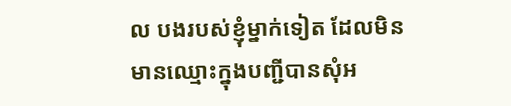ល បងរបស់ខ្ញុំម្នាក់ទៀត ដែលមិនមានឈ្មោះក្នុងបញ្ជីបានសុំអ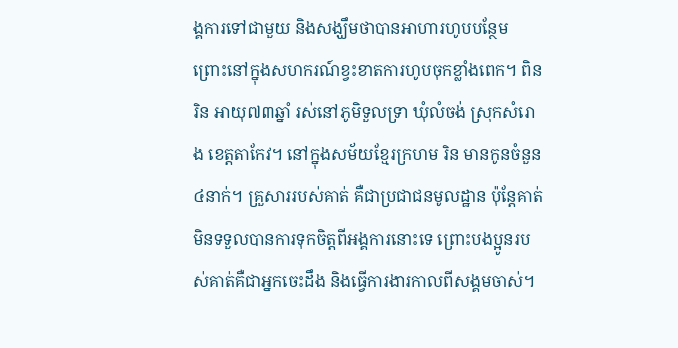ង្គការទៅជាមួយ និងសង្ឃឹមថាបានអាហារហូបបន្ថែម ព្រោះនៅក្នុងសហករណ៍ខ្វះខាតការហូបចុកខ្លាំងពេក។ ពិន រិន អាយុ៧៣ឆ្នាំ រស់នៅភូមិទួលទ្រា ឃុំលំចង់ ស្រុកសំរោង ខេត្តតាកែវ។ នៅក្នុងសម័យខ្មែរក្រហម រិន មានកូនចំនួន៤នាក់។ គ្រួសាររបស់គាត់ គឺជាប្រជាជនមូលដ្ឋាន ប៉ុន្តែគាត់មិនទទួលបានការទុកចិត្តពីអង្គការនោះទេ ព្រោះបងប្អូនរបស់គាត់គឺជាអ្នកចេះដឹង និងធ្វើការងារកាលពីសង្គមចាស់។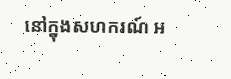នៅក្នុងសហករណ៍ អ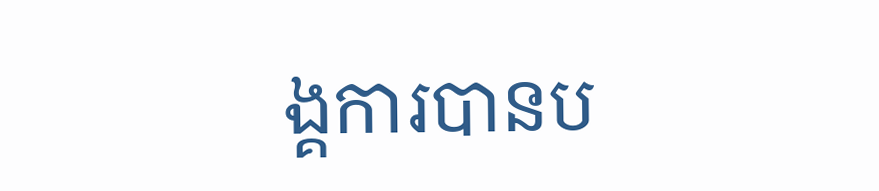ង្គការបានប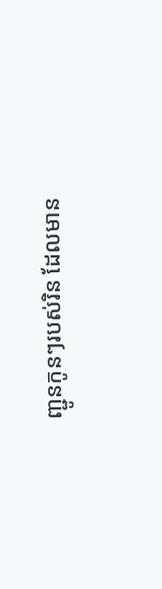ញ្ជូនកូនៗរបស់រិន ដែលមាន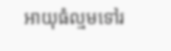អាយុធំល្មមទៅរ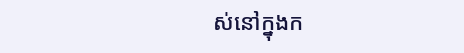ស់នៅក្នុងក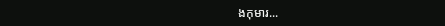ងកុមារ...